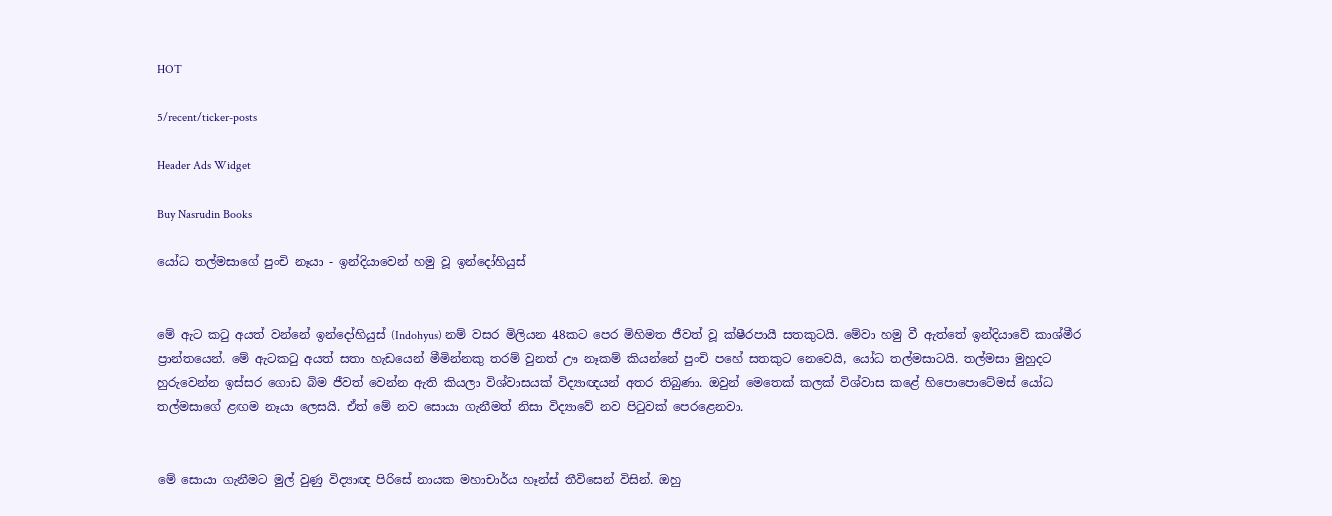HOT

5/recent/ticker-posts

Header Ads Widget

Buy Nasrudin Books

යෝධ තල්මසාගේ පුංචි නෑයා - ඉන්දියාවෙන් හමු වූ ඉන්දෝහියුස්


මේ ඇට කටු අයත් වන්නේ ඉන්දෝහියුස් (Indohyus) නම් වසර මිලියන 48කට පෙර මිහිමත ජීවත් වූ ක්ෂීරපායී සතකුටයි. මේවා හමු වී ඇත්තේ ඉන්දියාවේ කාශ්මීර ප්‍රාන්තයෙන්. මේ ඇටකටු අයත් සතා හැඩයෙන් මීමින්නකු තරම් වුනත් ඌ නෑකම් කියන්නේ පුංචි පහේ සතකුට නෙවෙයි, යෝධ තල්මසාටයි. තල්මසා මුහුදට හුරුවෙන්න ඉස්සර ගොඩ බිම ජීවත් වෙන්න ඇති කියලා විශ්වාසයක් විද්‍යාඥයන් අතර තිබුණා. ඔවුන් මෙතෙක් කලක් විශ්වාස කළේ හිපොපොටේමස් යෝධ තල්මසාගේ ළඟම නෑයා ලෙසයි. ඒත් මේ නව සොයා ගැනීමත් නිසා විද්‍යාවේ නව පිටුවක් පෙරළෙනවා.


මේ සොයා ගැනීමට මුල් වුණු විද්‍යාඥ පිරිසේ නායක මහාචාර්ය හෑන්ස් තීවිසෙන් විසින්. ඔහු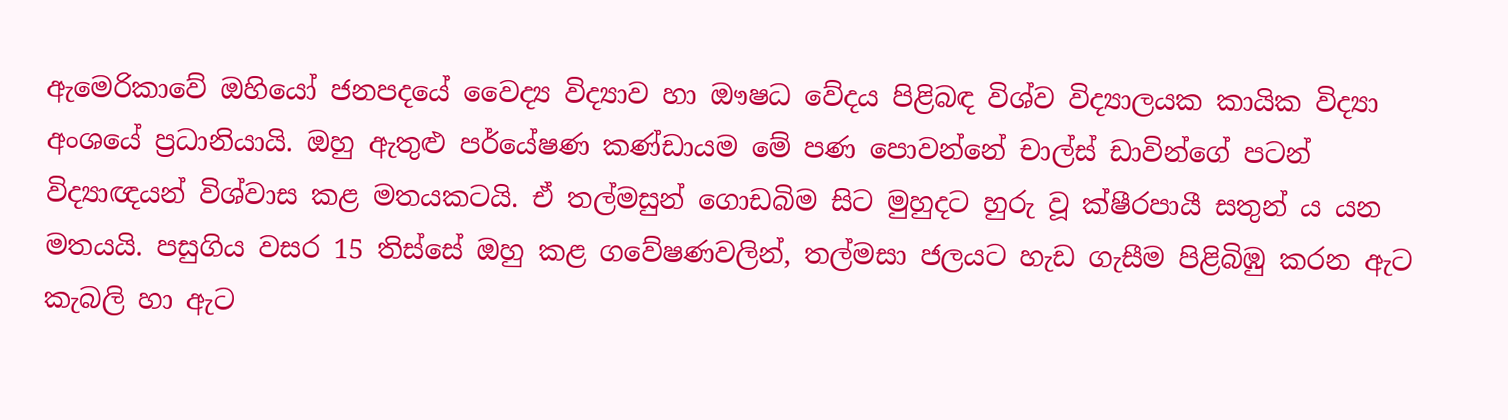ඇමෙරිකාවේ ඔහියෝ ජනපදයේ වෛද්‍ය විද්‍යාව හා ඖෂධ වේදය පිළිබඳ විශ්ව විද්‍යාලයක කායික විද්‍යා අංශයේ ප්‍රධානියායි. ඔහු ඇතුළු පර්යේෂණ කණ්ඩායම මේ පණ පොවන්නේ චාල්ස් ඩාවින්ගේ පටන් විද්‍යාඥයන් විශ්වාස කළ මතයකටයි. ඒ තල්මසුන් ගොඩබිම සිට මුහුදට හුරු වූ ක්ෂීරපායී සතුන් ය යන මතයයි. පසුගිය වසර 15 තිස්සේ ඔහු කළ ගවේෂණවලින්, තල්මසා ජලයට හැඩ ගැසීම පිළිබිඹු කරන ඇට කැබලි හා ඇට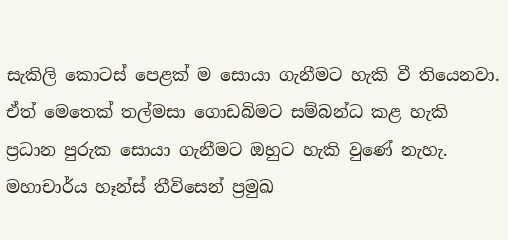සැකිලි කොටස් පෙළක් ම සොයා ගැනීමට හැකි වී තියෙනවා. ඒත් මෙතෙක් තල්මසා ගොඩබිමට සම්බන්ධ කළ හැකි ප්‍රධාන පුරුක සොයා ගැනීමට ඔහුට හැකි වුණේ නැහැ. මහාචාර්ය හෑන්ස් තීවිසෙන් ප්‍රමුඛ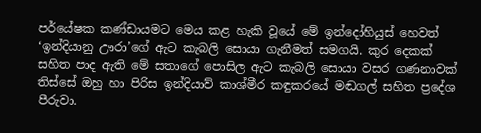පර්යේෂක කණ්ඩායමට මෙය කළ හැකි වූයේ මේ ඉන්දෝහියුස් හෙවත් ‘ඉන්දියානු ඌරා’ගේ ඇට කැබලි සොයා ගැනීමත් සමගයි. කුර දෙකක් සහිත පාද ඇති මේ සතාගේ පොසිල ඇට කැබලි සොයා වසර ගණනාවක් තිස්සේ ඔහු හා පිරිස ඉන්දියාව් කාශ්මීර කඳුකරයේ මඬගල් සහිත ප්‍රදේශ පීරුවා.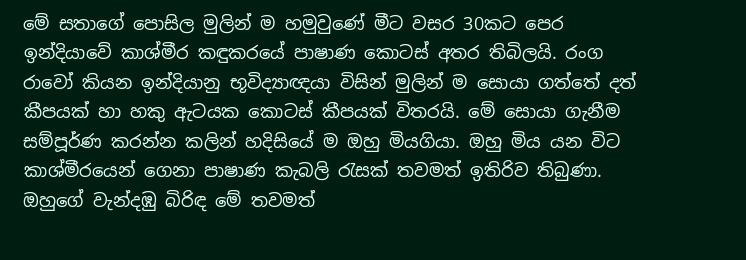මේ සතාගේ පොසිල මුලින් ම හමුවුණේ මීට වසර 30කට පෙර ඉන්දියාවේ කාශ්මීර කඳුකරයේ පාෂාණ කොටස් අතර තිබිලයි. රංග රාවෝ කියන ඉන්දියානු භූවිද්‍යාඥයා විසින් මුලින් ම සොයා ගත්තේ දත් කීපයක් හා හකු ඇටයක කොටස් කීපයක් විතරයි. මේ සොයා ගැනීම සම්පූර්ණ කරන්න කලින් හදිසියේ ම ඔහු මියගියා. ඔහු මිය යන විට කාශ්මීරයෙන් ගෙනා පාෂාණ කැබලි රැසක් තවමත් ඉතිරිව තිබුණා. ඔහුගේ වැන්දඹු බිරිඳ මේ තවමත්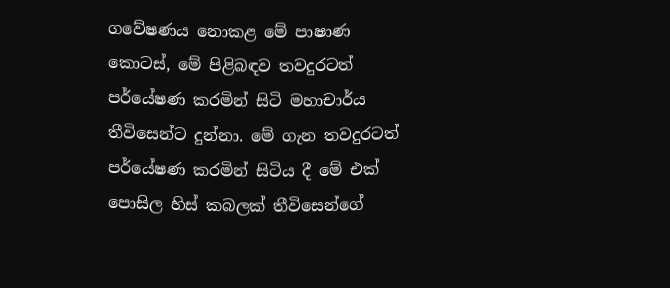ගවේෂණය නොකළ මේ පාෂාණ කොටස්, මේ පිළිබඳව තවදුරටත් පර්යේෂණ කරමින් සිටි මහාචාර්ය තීවිසෙන්ට දුන්නා. මේ ගැන තවදුරටත් පර්යේෂණ කරමින් සිටිය දී මේ එක් පොසිල හිස් කබලක් තීවිසෙන්ගේ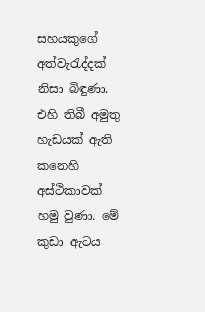සහයකුගේ අත්වැරැද්දක් නිසා බිඳුණා. එහි තිබී අමුතු හැඩයක් ඇති කනෙහි අස්ථිකාවක් හමු වුණා. මේ කුඩා ඇටය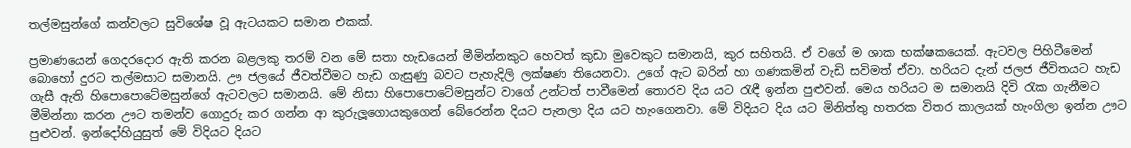තල්මසුන්ගේ කන්වලට සුවිශේෂ වූ ඇටයකට සමාන එකක්.

ප්‍රමාණයෙන් ගෙදරදොර ඇති කරන බළලකු තරම් වන මේ සතා හැඩයෙන් මීමින්නකුට හෙවත් කුඩා මුවෙකුට සමානයි, කුර සහිතයි. ඒ වගේ ම ශාක භක්ෂකයෙක්. ඇටවල පිහිටීමෙන් බොහෝ දුරට තල්මසාට සමානයි. ඌ ජලයේ ජීවත්වීමට හැඩ ගැසුණු බවට පැහැදිලි ලක්ෂණ තියෙනවා. උගේ ඇට බරින් හා ගණකමින් වැඩි සවිමත් ඒවා. හරියට දැන් ජලජ ජීවිතයට හැඩ ගැසී ඇති හිපොපොටේමසුන්ගේ ඇටවලට සමානයි. මේ නිසා හිපොපොටේමසුන්ට වාගේ උන්ටත් පාවීමෙන් තොරව දිය යට රැඳී ඉන්න පුළුවන්. මෙය හරියට ම සමානයි දිවි රැක ගැනීමට මීමින්නා කරන ඌට තමන්ව ගොදුරු කර ගන්න ආ කුරුලූගොයකුගෙන් බේරෙන්න දියට පැනලා දිය යට හැංගෙනවා. මේ විදියට දිය යට මිනිත්තු හතරක විතර කාලයක් හැංගිලා ඉන්න ඌට පුළුවන්. ඉන්දෝහියුසුත් මේ විදියට දියට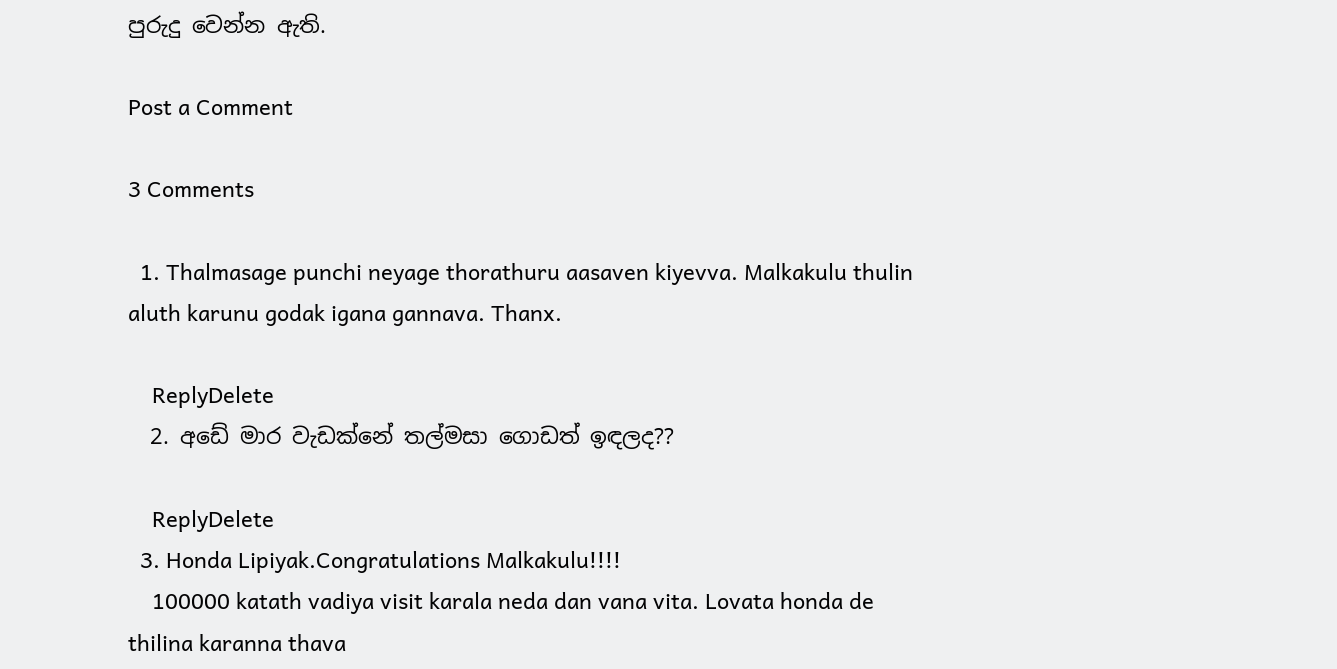පුරුදු වෙන්න ඇති.

Post a Comment

3 Comments

  1. Thalmasage punchi neyage thorathuru aasaven kiyevva. Malkakulu thulin aluth karunu godak igana gannava. Thanx.

    ReplyDelete
  2. අඩේ මාර වැඩක්නේ තල්මසා ගොඩත් ඉඳලද??

    ReplyDelete
  3. Honda Lipiyak.Congratulations Malkakulu!!!!
    100000 katath vadiya visit karala neda dan vana vita. Lovata honda de thilina karanna thava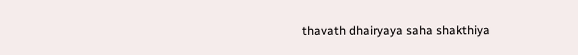thavath dhairyaya saha shakthiya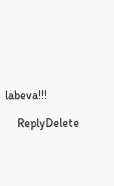labeva!!!

    ReplyDelete